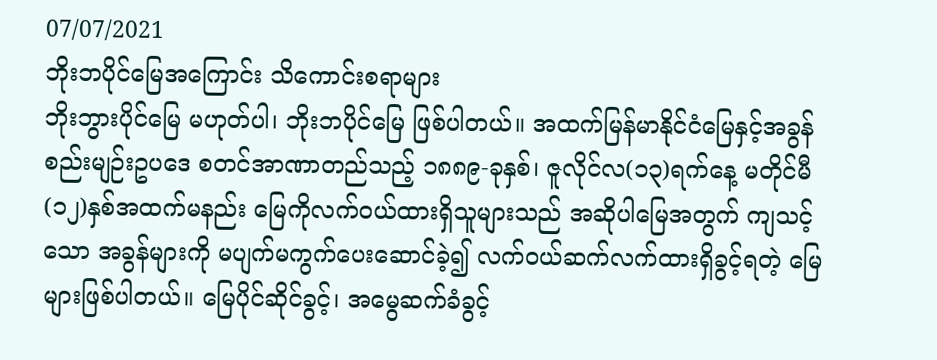07/07/2021
ဘိုးဘပိုင်မြေအကြောင်း သိကောင်းစရာများ
ဘိုးဘွားပိုင်မြေ မဟုတ်ပါ၊ ဘိုးဘပိုင်မြေ ဖြစ်ပါတယ်။ အထက်မြန်မာနိုင်ငံမြေနှင့်အခွန်စည်းမျဉ်းဥပဒေ စတင်အာဏာတည်သည့် ၁၈၈၉-ခုနှစ်၊ ဇူလိုင်လ(၁၃)ရက်နေ့ မတိုင်မီ (၁၂)နှစ်အထက်မနည်း မြေကိုလက်ဝယ်ထားရှိသူများသည် အဆိုပါမြေအတွက် ကျသင့်သော အခွန်များကို မပျက်မကွက်ပေးဆောင်ခဲ့၍ လက်ဝယ်ဆက်လက်ထားရှိခွင့်ရတဲ့ မြေများဖြစ်ပါတယ်။ မြေပိုင်ဆိုင်ခွင့်၊ အမွေဆက်ခံခွင့်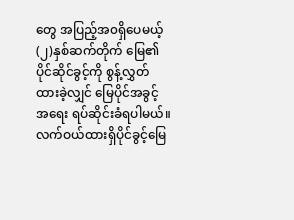တွေ အပြည့်အ၀ရှိပေမယ့် (၂)နှစ်ဆက်တိုက် မြေ၏ပိုင်ဆိုင်ခွင့်ကို စွန့်လွှတ်ထားခဲ့လျှင် မြေပိုင်အခွင့်အရေး ရပ်ဆိုင်းခံရပါမယ်။
လက်ဝယ်ထားရှိပိုင်ခွင့်မြေ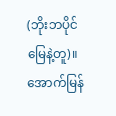(ဘိုးဘပိုင်မြေနဲ့တူ)။ အောက်မြန်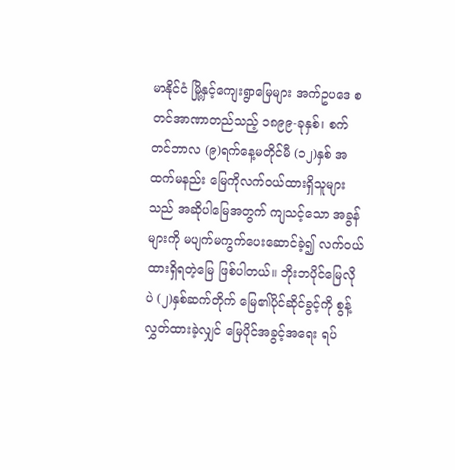မာနိုင်ငံ မြို့နှင့်ကျေးရွာမြေများ အက်ဥပဒေ စတင်အာဏာတည်သည့် ၁၈၉၉-ခုနှစ်၊ စက်တင်ဘာလ (၉)ရက်နေ့မတိုင်မီ (၁၂)နှစ် အထက်မနည်း မြေကိုလက်ဝယ်ထားရှိသူများသည် အဆိုပါမြေအတွက် ကျသင့်သော အခွန်များကို မပျက်မကွက်ပေးဆောင်ခဲ့၍ လက်၀ယ်ထားရှိရတဲ့မြေ ဖြစ်ပါတယ်။ ဘိုးဘပိုင်မြေလိုပဲ (၂)နှစ်ဆက်တိုက် မြေ၏ပိုင်ဆိုင်ခွင့်ကို စွန့်လွှတ်ထားခဲ့လျှင် မြေပိုင်အခွင့်အရေး ရပ်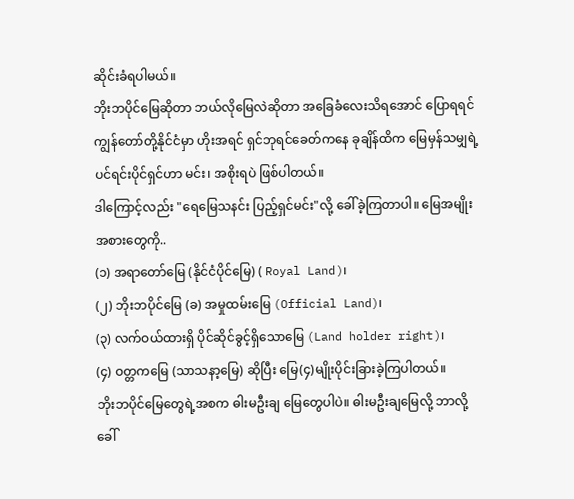ဆိုင်းခံရပါမယ်။
ဘိုးဘပိုင်မြေဆိုတာ ဘယ်လိုမြေလဲဆိုတာ အခြေခံလေးသိရအောင် ပြောရရင် ကျွန်တော်တို့နိုင်ငံမှာ ဟိုးအရင် ရှင်ဘုရင်ခေတ်ကနေ ခုချိန်ထိက မြေမှန်သမျှရဲ့ ပင်ရင်းပိုင်ရှင်ဟာ မင်း၊ အစိုးရပဲ ဖြစ်ပါတယ်။
ဒါကြောင့်လည်း "ရေမြေသနင်း ပြည့်ရှင်မင်း"လို့ ခေါ်ခဲ့ကြတာပါ။ မြေအမျိုးအစားတွေကို..
(၁) အရာတော်မြေ (နိုင်ငံပိုင်မြေ) ( Royal Land)၊
(၂) ဘိုးဘပိုင်မြေ (ခ) အမှုထမ်းမြေ (Official Land)၊
(၃) လက်ဝယ်ထားရှိ ပိုင်ဆိုင်ခွင့်ရှိသောမြေ (Land holder right)၊
(၄) ဝတ္တကမြေ (သာသနာ့မြေ) ဆိုပြီး မြေ(၄)မျိုးပိုင်းခြားခဲ့ကြပါတယ်။
ဘိုးဘပိုင်မြေတွေရဲ့အစက ဓါးမဦးချ မြေတွေပါပဲ။ ဓါးမဦးချမြေလို့ ဘာလို့ခေါ်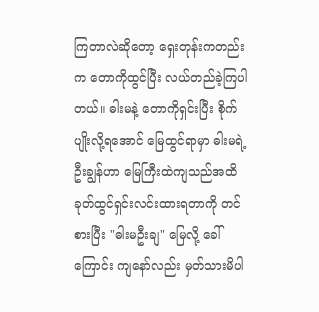ကြတာလဲဆိုတော့ ရှေးတုန်းကတည်းက တောကိုထွင်ပြီး လယ်တည်ခဲ့ကြပါတယ်။ ဓါးမနဲ့ တောကိုရှင်းပြီး စိုက်ပျိုးလို့ရအောင် မြေထွင်ရာမှာ ဓါးမရဲ့ဦးချွန်ဟာ မြေကြီးထဲကျသည်အထိ ခုတ်ထွင်ရှင်းလင်းထားရတာကို တင်စားပြီး "ဓါးမဦးချ" မြေလို့ ခေါ်ကြောင်း ကျနော်လည်း မှတ်သားမိပါ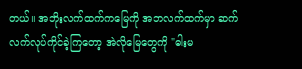တယ်။ အဘိုးလက်ထက်ကမြေကို အဘလက်ထက်မှာ ဆက်လက်လုပ်ကိုင်ခဲ့ကြတော့ အဲလိုမြေတွေကို "ဓါးမ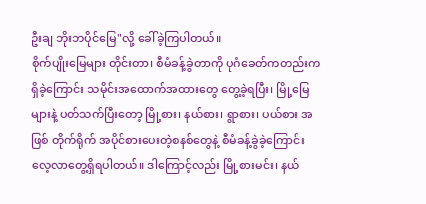ဦးချ ဘိုးဘပိုင်မြေ"လို့ ခေါ်ခဲ့ကြပါတယ်။
စိုက်ပျိုးမြေများ တိုင်းတာ၊ စီမံခန့်ခွဲတာကို ပုဂံခေတ်ကတည်းက ရှိခဲ့ကြောင်း သမိုင်းအထောက်အထားတွေ တွေ့ခဲ့ရပြီး၊ မြို့မြေများနဲ့ ပတ်သက်ပြီးတော့ မြို့စား၊ နယ်စား၊ ရွာစား၊ ပယ်စား အဖြစ် တိုက်ရိုက် အပိုင်စားပေးတဲ့စနစ်တွေနဲ့ စီမံခန့်ခွဲခဲ့ကြောင်း လေ့လာတွေ့ရှိရပါတယ်။ ဒါကြောင့်လည်း မြို့စားမင်း၊ နယ်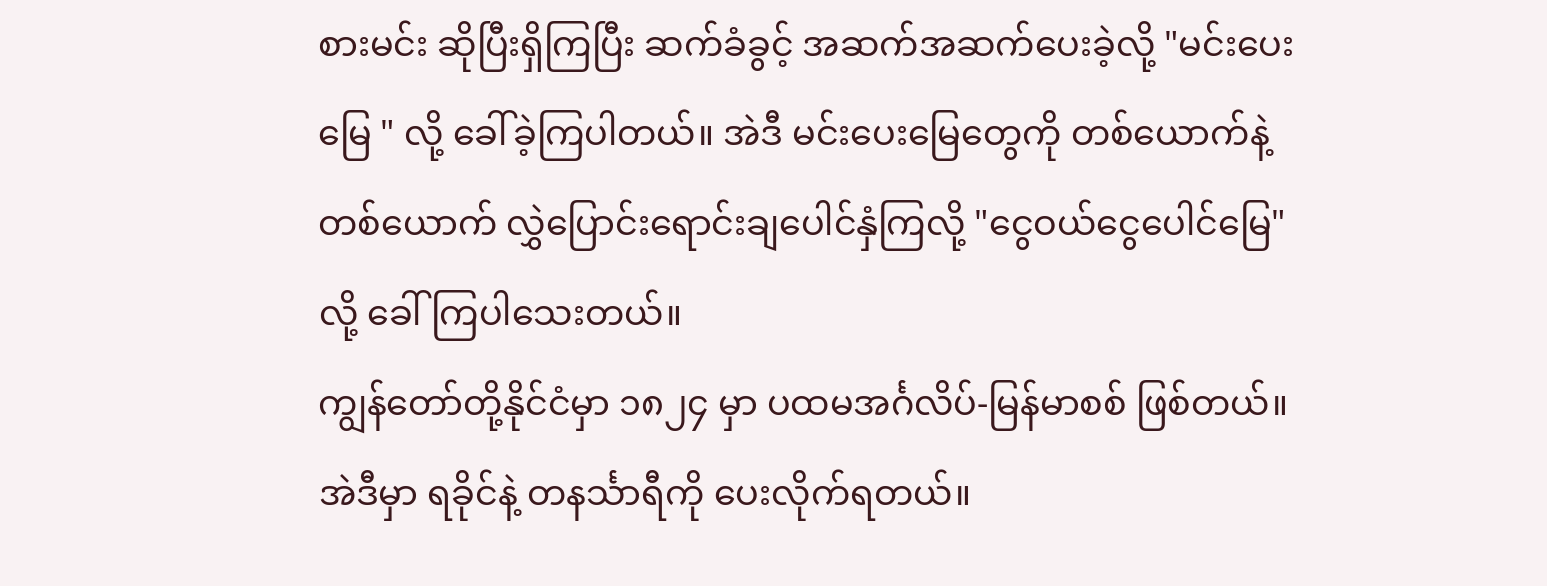စားမင်း ဆိုပြီးရှိကြပြီး ဆက်ခံခွင့် အဆက်အဆက်ပေးခဲ့လို့ "မင်းပေးမြေ " လို့ ခေါ်ခဲ့ကြပါတယ်။ အဲဒီ မင်းပေးမြေတွေကို တစ်ယောက်နဲ့တစ်ယောက် လွှဲပြောင်းရောင်းချပေါင်နှံကြလို့ "ငွေဝယ်ငွေပေါင်မြေ"လို့ ခေါ်ကြပါသေးတယ်။
ကျွန်တော်တို့နိုင်ငံမှာ ၁၈၂၄ မှာ ပထမအင်္ဂလိပ်-မြန်မာစစ် ဖြစ်တယ်။ အဲဒီမှာ ရခိုင်နဲ့ တနင်္သာရီကို ပေးလိုက်ရတယ်။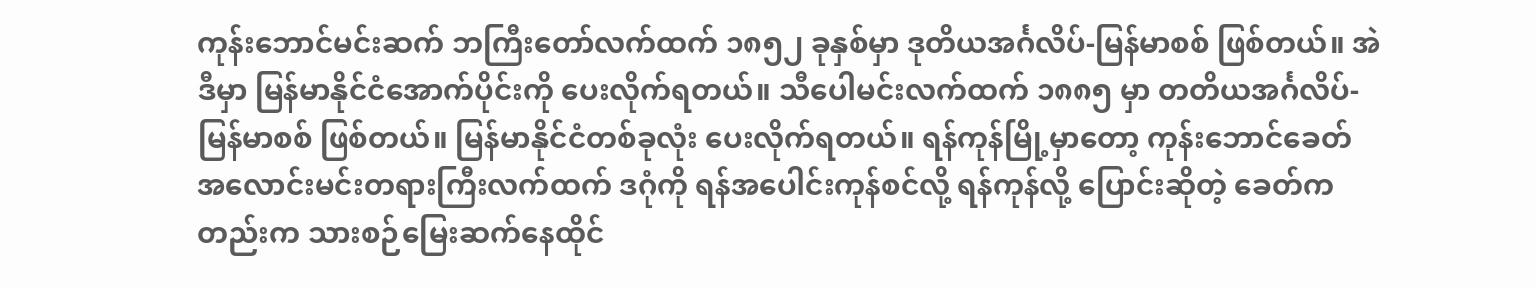ကုန်းဘောင်မင်းဆက် ဘကြီးတော်လက်ထက် ၁၈၅၂ ခုနှစ်မှာ ဒုတိယအင်္ဂလိပ်-မြန်မာစစ် ဖြစ်တယ်။ အဲဒီမှာ မြန်မာနိုင်ငံအောက်ပိုင်းကို ပေးလိုက်ရတယ်။ သီပေါမင်းလက်ထက် ၁၈၈၅ မှာ တတိယအင်္ဂလိပ်-မြန်မာစစ် ဖြစ်တယ်။ မြန်မာနိုင်ငံတစ်ခုလုံး ပေးလိုက်ရတယ်။ ရန်ကုန်မြို့မှာတော့ ကုန်းဘောင်ခေတ် အလောင်းမင်းတရားကြီးလက်ထက် ဒဂုံကို ရန်အပေါင်းကုန်စင်လို့ ရန်ကုန်လို့ ပြောင်းဆိုတဲ့ ခေတ်ကတည်းက သားစဉ်မြေးဆက်နေထိုင်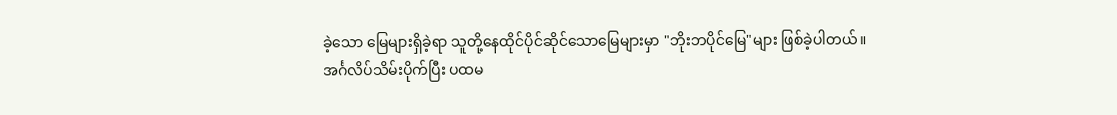ခဲ့သော မြေများရှိခဲ့ရာ သူတို့နေထိုင်ပိုင်ဆိုင်သောမြေများမှာ "ဘိုးဘပိုင်မြေ"များ ဖြစ်ခဲ့ပါတယ်။
အင်္ဂလိပ်သိမ်းပိုက်ပြီး ပထမ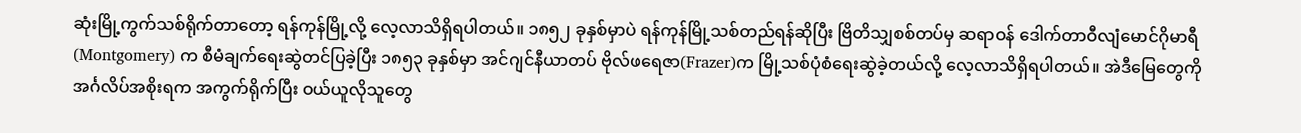ဆုံးမြို့ကွက်သစ်ရိုက်တာတော့ ရန်ကုန်မြို့လို့ လေ့လာသိရှိရပါတယ်။ ၁၈၅၂ ခုနှစ်မှာပဲ ရန်ကုန်မြို့သစ်တည်ရန်ဆိုပြီး ဗြိတိသျှစစ်တပ်မှ ဆရာဝန် ဒေါက်တာဝီလျံမောင်ဂိုမာရီ (Montgomery) က စီမံချက်ရေးဆွဲတင်ပြခဲ့ပြီး ၁၈၅၃ ခုနှစ်မှာ အင်ဂျင်နီယာတပ် ဗိုလ်ဖရေဇာ(Frazer)က မြို့သစ်ပုံစံရေးဆွဲခဲ့တယ်လို့ လေ့လာသိရှိရပါတယ်။ အဲဒီမြေတွေကို အင်္ဂလိပ်အစိုးရက အကွက်ရိုက်ပြီး ဝယ်ယူလိုသူတွေ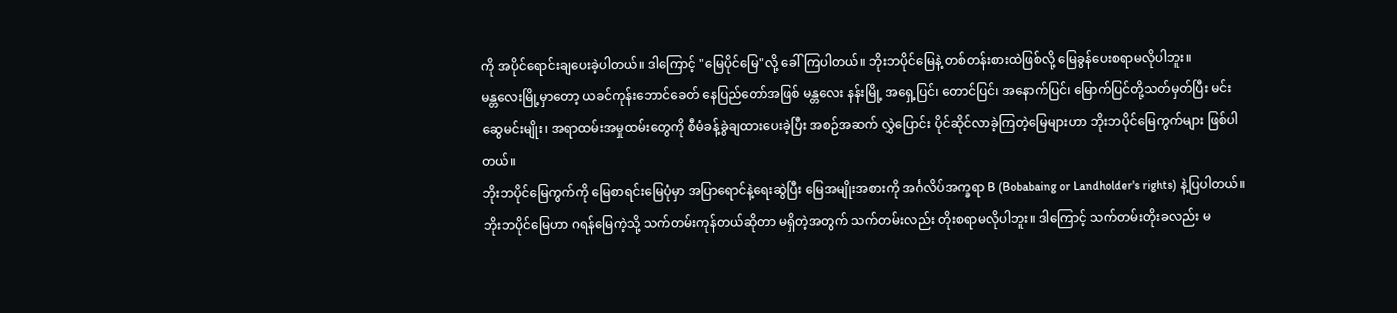ကို အပိုင်ရောင်းချပေးခဲ့ပါတယ်။ ဒါကြောင့် "မြေပိုင်မြေ"လို့ ခေါ်ကြပါတယ်။ ဘိုးဘပိုင်မြေနဲ့ တစ်တန်းစားထဲဖြစ်လို့ မြေခွန်ပေးစရာမလိုပါဘူး။
မန္တလေးမြို့မှာတော့ ယခင်ကုန်းဘောင်ခေတ် နေပြည်တော်အဖြစ် မန္တလေး နန်းမြို့ အရှေ့ပြင်၊ တောင်ပြင်၊ အနောက်ပြင်၊ မြောက်ပြင်တို့သတ်မှတ်ပြီး မင်းဆွေမင်းမျိုး၊ အရာထမ်းအမှုထမ်းတွေကို စီမံခန့်ခွဲချထားပေးခဲ့ပြီး အစဉ်အဆက် လွှဲပြောင်း ပိုင်ဆိုင်လာခဲ့ကြတဲ့မြေများဟာ ဘိုးဘပိုင်မြေကွက်များ ဖြစ်ပါတယ်။
ဘိုးဘပိုင်မြေကွက်ကို မြေစာရင်းမြေပုံမှာ အပြာရောင်နဲ့ရေးဆွဲပြီး မြေအမျိုးအစားကို အင်္ဂလိပ်အက္ခရာ B (Bobabaing or Landholder's rights) နဲ့ပြပါတယ်။ ဘိုးဘပိုင်မြေဟာ ဂရန်မြေကဲ့သို့ သက်တမ်းကုန်တယ်ဆိုတာ မရှိတဲ့အတွက် သက်တမ်းလည်း တိုးစရာမလိုပါဘူး။ ဒါကြောင့် သက်တမ်းတိုးခလည်း မ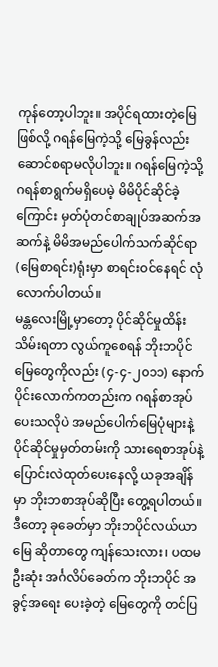ကုန်တော့ပါဘူး။ အပိုင်ရထားတဲ့မြေဖြစ်လို့ ဂရန်မြေကဲ့သို့ မြေခွန်လည်း ဆောင်စရာမလိုပါဘူး။ ဂရန်မြေကဲ့သို့ ဂရန်စာရွက်မရှိပေမဲ့ မိမိပိုင်ဆိုင်ခဲ့ကြောင်း မှတ်ပုံတင်စာချုပ်အဆက်အဆက်နဲ့ မိမိအမည်ပေါက်သက်ဆိုင်ရာ (မြေစာရင်း)ရုံးမှာ စာရင်းဝင်နေရင် လုံလောက်ပါတယ်။
မန္တလေးမြို့မှာတော့ ပိုင်ဆိုင်မှုထိန်းသိမ်းရတာ လွယ်ကူစေရန် ဘိုးဘပိုင်မြေတွေကိုလည်း (၄-၄-၂၀၁၁) နောက်ပိုင်းလောက်ကတည်းက ဂရန်စာအုပ်ပေးသလိုပဲ အမည်ပေါက်မြေပုံများနဲ့ ပိုင်ဆိုင်မှုမှတ်တမ်းကို သားရေစာအုပ်နဲ့ ပြောင်းလဲထုတ်ပေးနေလို့ ယခုအချိန်မှာ ဘိုးဘစာအုပ်ဆိုပြီး တွေ့ရပါတယ်။
ဒီတော့ ခုခေတ်မှာ ဘိုးဘပိုင်လယ်ယာမြေ ဆိုတာတွေ ကျန်သေးလား၊ ပထမဦးဆုံး အင်္ဂလိပ်ခေတ်က ဘိုးဘပိုင် အခွင့်အရေး ပေးခဲ့တဲ့ မြေတွေကို တင်ပြ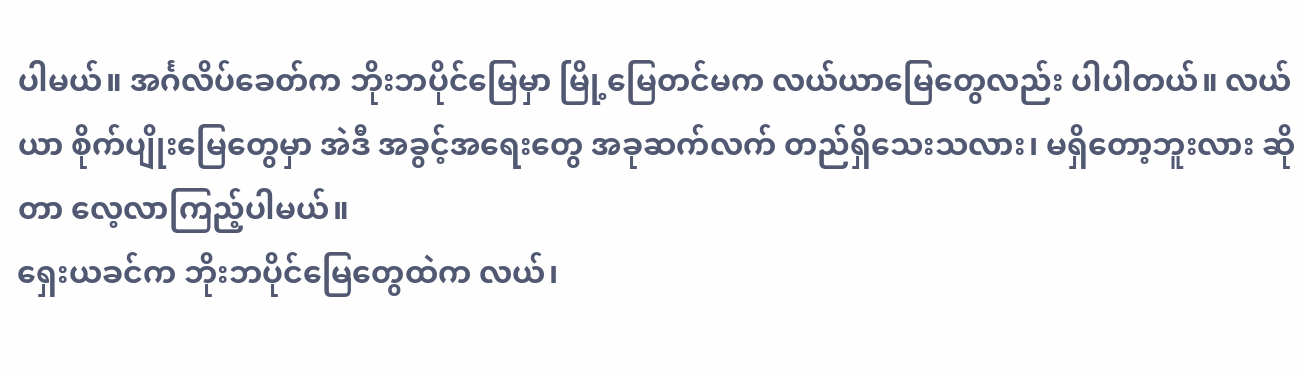ပါမယ်။ အင်္ဂလိပ်ခေတ်က ဘိုးဘပိုင်မြေမှာ မြို့မြေတင်မက လယ်ယာမြေတွေလည်း ပါပါတယ်။ လယ်ယာ စိုက်ပျိုးမြေတွေမှာ အဲဒီ အခွင့်အရေးတွေ အခုဆက်လက် တည်ရှိသေးသလား၊ မရှိတော့ဘူးလား ဆိုတာ လေ့လာကြည့်ပါမယ်။
ရှေးယခင်က ဘိုးဘပိုင်မြေတွေထဲက လယ်၊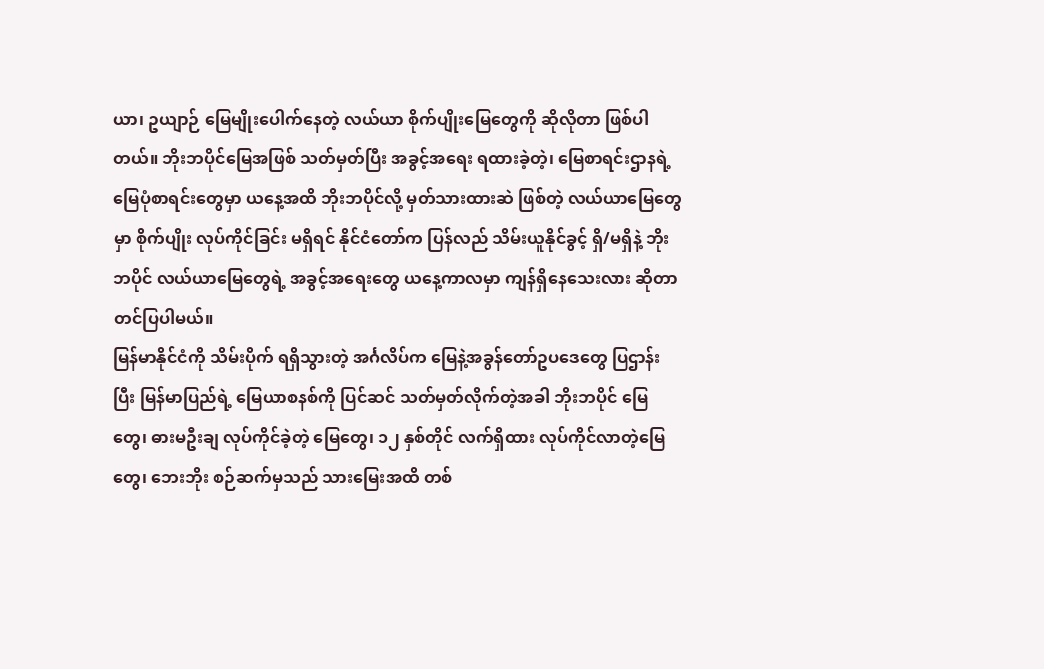ယာ၊ ဥယျာဉ် မြေမျိုးပေါက်နေတဲ့ လယ်ယာ စိုက်ပျိုးမြေတွေကို ဆိုလိုတာ ဖြစ်ပါတယ်။ ဘိုးဘပိုင်မြေအဖြစ် သတ်မှတ်ပြီး အခွင့်အရေး ရထားခဲ့တဲ့၊ မြေစာရင်းဌာနရဲ့ မြေပုံစာရင်းတွေမှာ ယနေ့အထိ ဘိုးဘပိုင်လို့ မှတ်သားထားဆဲ ဖြစ်တဲ့ လယ်ယာမြေတွေမှာ စိုက်ပျိုး လုပ်ကိုင်ခြင်း မရှိရင် နိုင်ငံတော်က ပြန်လည် သိမ်းယူနိုင်ခွင့် ရှိ/မရှိနဲ့ ဘိုးဘပိုင် လယ်ယာမြေတွေရဲ့ အခွင့်အရေးတွေ ယနေ့ကာလမှာ ကျန်ရှိနေသေးလား ဆိုတာ တင်ပြပါမယ်။
မြန်မာနိုင်ငံကို သိမ်းပိုက် ရရှိသွားတဲ့ အင်္ဂလိပ်က မြေနဲ့အခွန်တော်ဥပဒေတွေ ပြဌာန်းပြီး မြန်မာပြည်ရဲ့ မြေယာစနစ်ကို ပြင်ဆင် သတ်မှတ်လိုက်တဲ့အခါ ဘိုးဘပိုင် မြေတွေ၊ ဓားမဦးချ လုပ်ကိုင်ခဲ့တဲ့ မြေတွေ၊ ၁၂ နှစ်တိုင် လက်ရှိထား လုပ်ကိုင်လာတဲ့မြေတွေ၊ ဘေးဘိုး စဉ်ဆက်မှသည် သားမြေးအထိ တစ်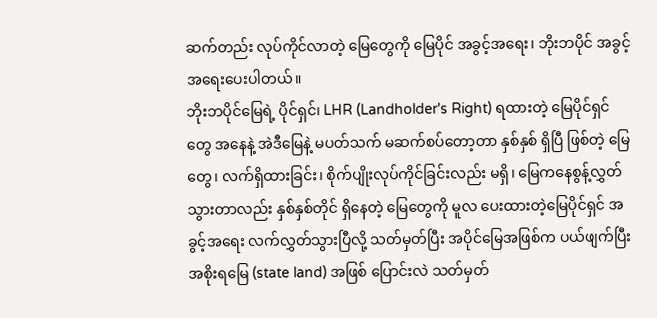ဆက်တည်း လုပ်ကိုင်လာတဲ့ မြေတွေကို မြေပိုင် အခွင့်အရေး၊ ဘိုးဘပိုင် အခွင့်အရေးပေးပါတယ်။
ဘိုးဘပိုင်မြေရဲ့ ပိုင်ရှင်၊ LHR (Landholder's Right) ရထားတဲ့ မြေပိုင်ရှင်တွေ အနေနဲ့ အဲဒီမြေနဲ့ မပတ်သက် မဆက်စပ်တော့တာ နှစ်နှစ် ရှိပြီ ဖြစ်တဲ့ မြေတွေ၊ လက်ရှိထားခြင်း၊ စိုက်ပျိုးလုပ်ကိုင်ခြင်းလည်း မရှိ၊ မြေကနေစွန့်လွှတ်သွားတာလည်း နှစ်နှစ်တိုင် ရှိနေတဲ့ မြေတွေကို မူလ ပေးထားတဲ့မြေပိုင်ရှင် အခွင့်အရေး လက်လွှတ်သွားပြီလို့ သတ်မှတ်ပြီး အပိုင်မြေအဖြစ်က ပယ်ဖျက်ပြီး အစိုးရမြေ (state land) အဖြစ် ပြောင်းလဲ သတ်မှတ်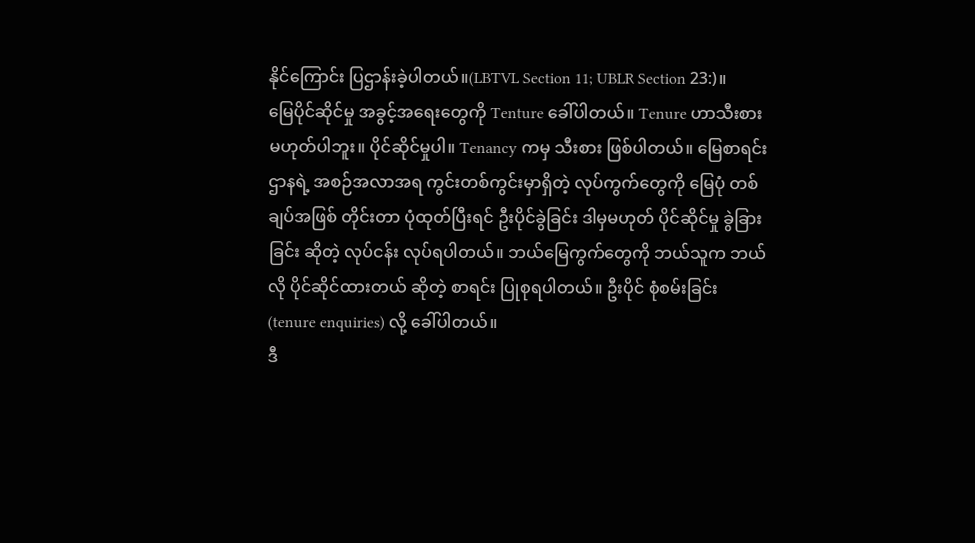နိုင်ကြောင်း ပြဌာန်းခဲ့ပါတယ်။(LBTVL Section 11; UBLR Section 23:)။
မြေပိုင်ဆိုင်မှု အခွင့်အရေးတွေကို Tenture ခေါ်ပါတယ်။ Tenure ဟာသီးစား မဟုတ်ပါဘူး။ ပိုင်ဆိုင်မှုပါ။ Tenancy ကမှ သီးစား ဖြစ်ပါတယ်။ မြေစာရင်း ဌာနရဲ့ အစဉ်အလာအရ ကွင်းတစ်ကွင်းမှာရှိတဲ့ လုပ်ကွက်တွေကို မြေပုံ တစ်ချပ်အဖြစ် တိုင်းတာ ပုံထုတ်ပြီးရင် ဦးပိုင်ခွဲခြင်း ဒါမှမဟုတ် ပိုင်ဆိုင်မှု ခွဲခြားခြင်း ဆိုတဲ့ လုပ်ငန်း လုပ်ရပါတယ်။ ဘယ်မြေကွက်တွေကို ဘယ်သူက ဘယ်လို ပိုင်ဆိုင်ထားတယ် ဆိုတဲ့ စာရင်း ပြုစုရပါတယ်။ ဦးပိုင် စုံစမ်းခြင်း (tenure enquiries) လို့ ခေါ်ပါတယ်။
ဒီ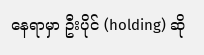နေရာမှာ ဦးပိုင် (holding) ဆို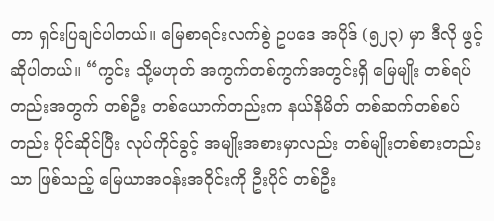တာ ရှင်းပြချင်ပါတယ်။ မြေစာရင်းလက်စွဲ ဥပဒေ အပိုဒ် (၅၂၃) မှာ ဒီလို ဖွင့်ဆိုပါတယ်။ “ကွင်း သို့မဟုတ် အကွက်တစ်ကွက်အတွင်းရှိ မြေမျိုး တစ်ရပ်တည်းအတွက် တစ်ဦး တစ်ယောက်တည်းက နယ်နိမိတ် တစ်ဆက်တစ်စပ်တည်း ပိုင်ဆိုင်ပြီး လုပ်ကိုင်ခွင့် အမျိုးအစားမှာလည်း တစ်မျိုးတစ်စားတည်းသာ ဖြစ်သည့် မြေယာအဝန်းအဝိုင်းကို ဦးပိုင် တစ်ဦး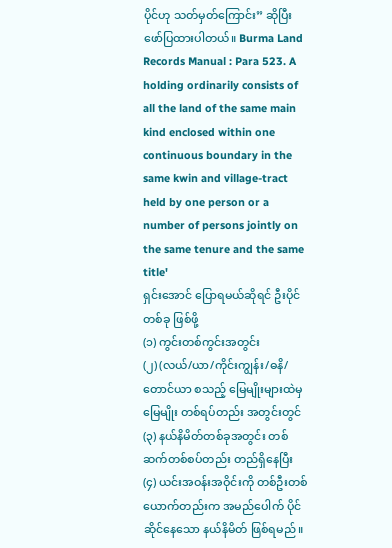ပိုင်ဟု သတ်မှတ်ကြောင်း” ဆိုပြီး ဖော်ပြထားပါတယ်။ Burma Land Records Manual : Para 523. A holding ordinarily consists of all the land of the same main kind enclosed within one continuous boundary in the same kwin and village-tract held by one person or a number of persons jointly on the same tenure and the same title'
ရှင်းအောင် ပြောရမယ်ဆိုရင် ဦးပိုင်တစ်ခု ဖြစ်ဖို့
(၁) ကွင်းတစ်ကွင်းအတွင်း
(၂) (လယ်/ယာ/ကိုင်းကျွန်း/ဓနိ/တောင်ယာ စသည့် မြေမျိုးများထဲမှ မြေမျိုး တစ်ရပ်တည်း အတွင်းတွင်
(၃) နယ်နိမိတ်တစ်ခုအတွင်း တစ်ဆက်တစ်စပ်တည်း တည်ရှိနေပြီး
(၄) ယင်းအဝန်းအဝိုင်းကို တစ်ဦးတစ်ယောက်တည်းက အမည်ပေါက် ပိုင်ဆိုင်နေသော နယ်နိမိတ် ဖြစ်ရမည်။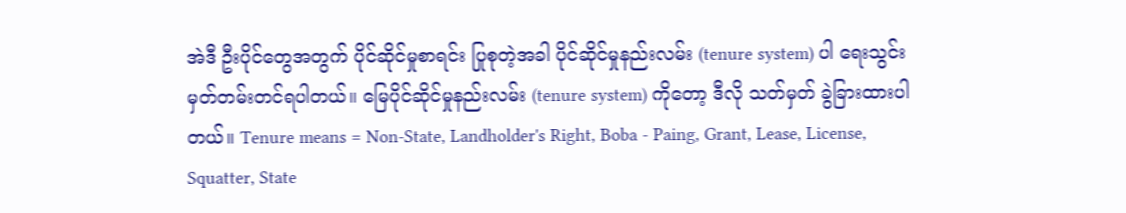အဲဒီ ဦးပိုင်တွေအတွက် ပိုင်ဆိုင်မှုစာရင်း ပြုစုတဲ့အခါ ပိုင်ဆိုင်မှုနည်းလမ်း (tenure system) ပါ ရေးသွင်း မှတ်တမ်းတင်ရပါတယ်။ မြေပိုင်ဆိုင်မှုနည်းလမ်း (tenure system) ကိုတော့ ဒီလို သတ်မှတ် ခွဲခြားထားပါတယ်။ Tenure means = Non-State, Landholder's Right, Boba - Paing, Grant, Lease, License, Squatter, State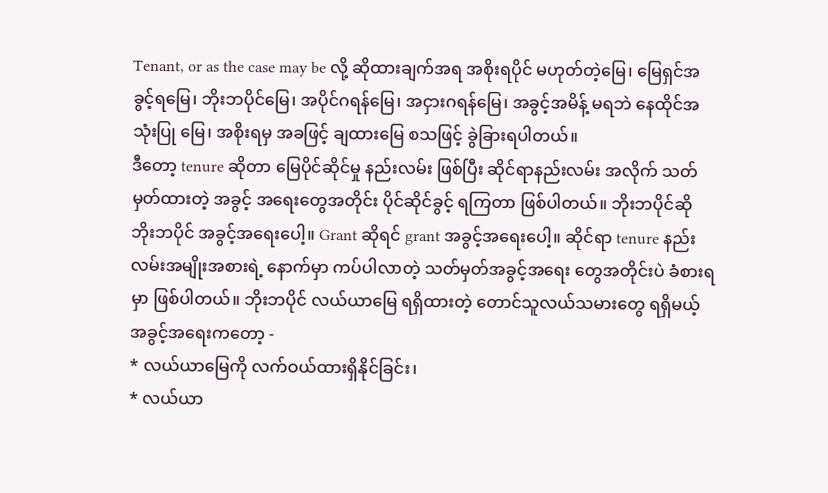Tenant, or as the case may be လို့ ဆိုထားချက်အရ အစိုးရပိုင် မဟုတ်တဲ့မြေ၊ မြေရှင်အခွင့်ရမြေ၊ ဘိုးဘပိုင်မြေ၊ အပိုင်ဂရန်မြေ၊ အငှားဂရန်မြေ၊ အခွင့်အမိန့် မရဘဲ နေထိုင်အသုံးပြု မြေ၊ အစိုးရမှ အခဖြင့် ချထားမြေ စသဖြင့် ခွဲခြားရပါတယ်။
ဒီတော့ tenure ဆိုတာ မြေပိုင်ဆိုင်မှု နည်းလမ်း ဖြစ်ပြီး ဆိုင်ရာနည်းလမ်း အလိုက် သတ်မှတ်ထားတဲ့ အခွင့် အရေးတွေအတိုင်း ပိုင်ဆိုင်ခွင့် ရကြတာ ဖြစ်ပါတယ်။ ဘိုးဘပိုင်ဆို ဘိုးဘပိုင် အခွင့်အရေးပေါ့။ Grant ဆိုရင် grant အခွင့်အရေးပေါ့။ ဆိုင်ရာ tenure နည်းလမ်းအမျိုးအစားရဲ့ နောက်မှာ ကပ်ပါလာတဲ့ သတ်မှတ်အခွင့်အရေး တွေအတိုင်းပဲ ခံစားရမှာ ဖြစ်ပါတယ်။ ဘိုးဘပိုင် လယ်ယာမြေ ရရှိထားတဲ့ တောင်သူလယ်သမားတွေ ရရှိမယ့် အခွင့်အရေးကတော့ -
* လယ်ယာမြေကို လက်ဝယ်ထားရှိနိုင်ခြင်း၊
* လယ်ယာ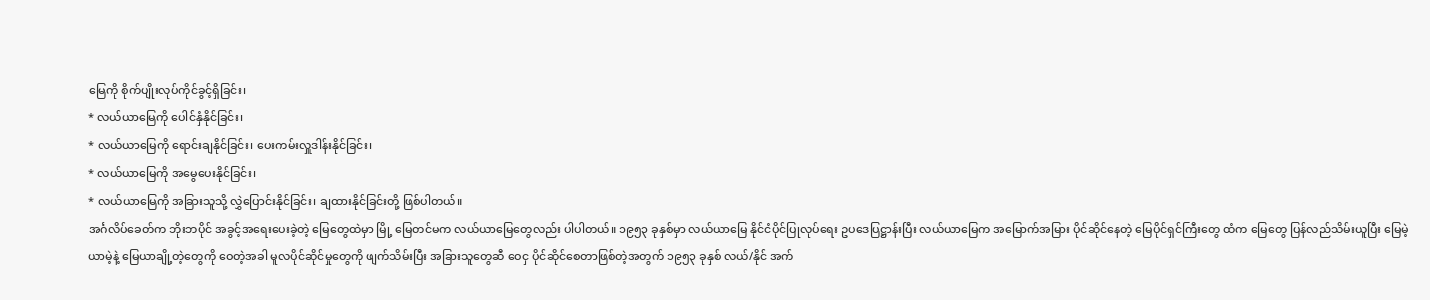မြေကို စိုက်ပျိုးလုပ်ကိုင်ခွင့်ရှိခြင်း၊
* လယ်ယာမြေကို ပေါင်နှံနိုင်ခြင်း၊
* လယ်ယာမြေကို ရောင်းချနိုင်ခြင်း၊ ပေးကမ်းလှူဒါန်းနိုင်ခြင်း၊
* လယ်ယာမြေကို အမွေပေးနိုင်ခြင်း၊
* လယ်ယာမြေကို အခြားသူသို့ လွှဲပြောင်းနိုင်ခြင်း၊ ချထားနိုင်ခြင်းတို့ ဖြစ်ပါတယ်။
အင်္ဂလိပ်ခေတ်က ဘိုးဘပိုင် အခွင့်အရေးပေးခဲ့တဲ့ မြေတွေထဲမှာ မြို့ မြေတင်မက လယ်ယာမြေတွေလည်း ပါပါတယ်။ ၁၉၅၃ ခုနှစ်မှာ လယ်ယာမြေ နိုင်ငံပိုင်ပြုလုပ်ရေး ဥပဒေပြဋ္ဌာန်းပြီး လယ်ယာမြေက အမြောက်အမြား ပိုင်ဆိုင်နေတဲ့ မြေပိုင်ရှင်ကြီးတွေ ထံက မြေတွေ ပြန်လည်သိမ်းယူပြီး မြေမဲ့ယာမဲ့နဲ့ မြေယာချို့တဲ့တွေကို ဝေတဲ့အခါ မူလပိုင်ဆိုင်မှုတွေကို ဖျက်သိမ်းပြီး အခြားသူတွေဆီ ဝေငှ ပိုင်ဆိုင်စေတာဖြစ်တဲ့အတွက် ၁၉၅၃ ခုနှစ် လယ်/နိုင် အက်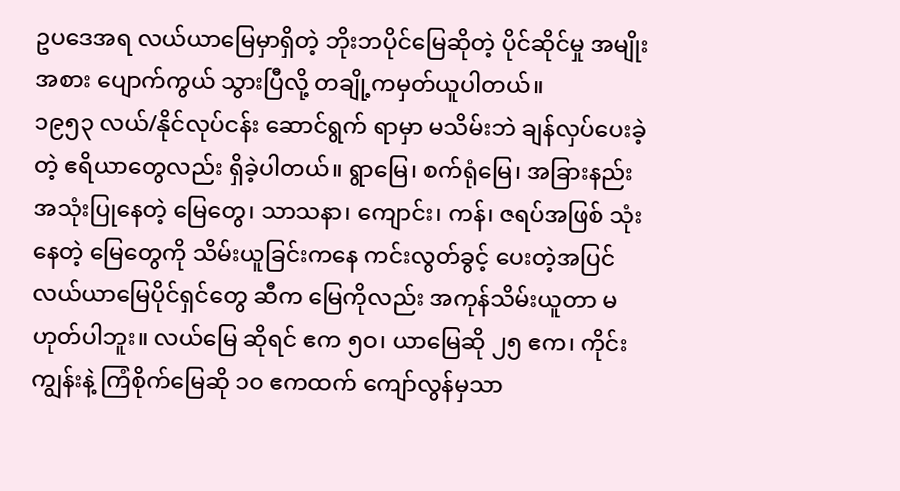ဥပဒေအရ လယ်ယာမြေမှာရှိတဲ့ ဘိုးဘပိုင်မြေဆိုတဲ့ ပိုင်ဆိုင်မှု အမျိုးအစား ပျောက်ကွယ် သွားပြီလို့ တချို့ကမှတ်ယူပါတယ်။
၁၉၅၃ လယ်/နိုင်လုပ်ငန်း ဆောင်ရွက် ရာမှာ မသိမ်းဘဲ ချန်လှပ်ပေးခဲ့တဲ့ ဧရိယာတွေလည်း ရှိခဲ့ပါတယ်။ ရွာမြေ၊ စက်ရုံမြေ၊ အခြားနည်း အသုံးပြုနေတဲ့ မြေတွေ၊ သာသနာ၊ ကျောင်း၊ ကန်၊ ဇရပ်အဖြစ် သုံးနေတဲ့ မြေတွေကို သိမ်းယူခြင်းကနေ ကင်းလွတ်ခွင့် ပေးတဲ့အပြင် လယ်ယာမြေပိုင်ရှင်တွေ ဆီက မြေကိုလည်း အကုန်သိမ်းယူတာ မဟုတ်ပါဘူး။ လယ်မြေ ဆိုရင် ဧက ၅ဝ၊ ယာမြေဆို ၂၅ ဧက၊ ကိုင်းကျွန်းနဲ့ ကြံစိုက်မြေဆို ၁၀ ဧကထက် ကျော်လွန်မှသာ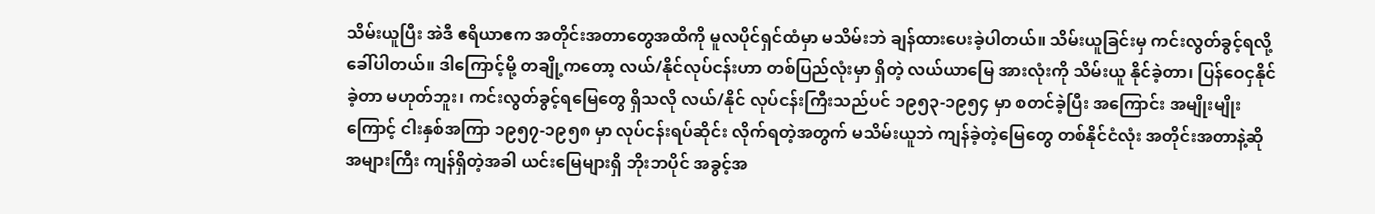သိမ်းယူပြီး အဲဒီ ဧရိယာဧက အတိုင်းအတာတွေအထိကို မူလပိုင်ရှင်ထံမှာ မသိမ်းဘဲ ချန်ထားပေးခဲ့ပါတယ်။ သိမ်းယူခြင်းမှ ကင်းလွတ်ခွင့်ရလို့ ခေါ်ပါတယ်။ ဒါကြောင့်မို့ တချို့ကတော့ လယ်/နိုင်လုပ်ငန်းဟာ တစ်ပြည်လုံးမှာ ရှိတဲ့ လယ်ယာမြေ အားလုံးကို သိမ်းယူ နိုင်ခဲ့တာ၊ ပြန်ဝေငှနိုင်ခဲ့တာ မဟုတ်ဘူး၊ ကင်းလွတ်ခွင့်ရမြေတွေ ရှိသလို လယ်/နိုင် လုပ်ငန်းကြီးသည်ပင် ၁၉၅၃-၁၉၅၄ မှာ စတင်ခဲ့ပြီး အကြောင်း အမျိုးမျိုးကြောင့် ငါးနှစ်အကြာ ၁၉၅၇-၁၉၅၈ မှာ လုပ်ငန်းရပ်ဆိုင်း လိုက်ရတဲ့အတွက် မသိမ်းယူဘဲ ကျန်ခဲ့တဲ့မြေတွေ တစ်နိုင်ငံလုံး အတိုင်းအတာနဲ့ဆို အများကြီး ကျန်ရှိတဲ့အခါ ယင်းမြေများရှိ ဘိုးဘပိုင် အခွင့်အ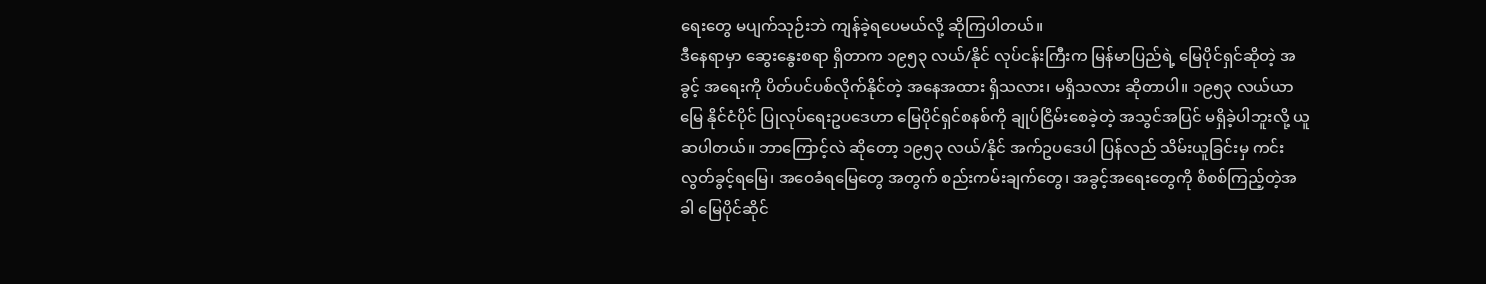ရေးတွေ မပျက်သုဉ်းဘဲ ကျန်ခဲ့ရပေမယ်လို့ ဆိုကြပါတယ်။
ဒီနေရာမှာ ဆွေးနွေးစရာ ရှိတာက ၁၉၅၃ လယ်/နိုင် လုပ်ငန်းကြီးက မြန်မာပြည်ရဲ့ မြေပိုင်ရှင်ဆိုတဲ့ အခွင့် အရေးကို ပိတ်ပင်ပစ်လိုက်နိုင်တဲ့ အနေအထား ရှိသလား၊ မရှိသလား ဆိုတာပါ။ ၁၉၅၃ လယ်ယာမြေ နိုင်ငံပိုင် ပြုလုပ်ရေးဥပဒေဟာ မြေပိုင်ရှင်စနစ်ကို ချုပ်ငြိမ်းစေခဲ့တဲ့ အသွင်အပြင် မရှိခဲ့ပါဘူးလို့ ယူဆပါတယ်။ ဘာကြောင့်လဲ ဆိုတော့ ၁၉၅၃ လယ်/နိုင် အက်ဥပဒေပါ ပြန်လည် သိမ်းယူခြင်းမှ ကင်းလွတ်ခွင့်ရမြေ၊ အဝေခံရမြေတွေ အတွက် စည်းကမ်းချက်တွေ၊ အခွင့်အရေးတွေကို စိစစ်ကြည့်တဲ့အခါ မြေပိုင်ဆိုင်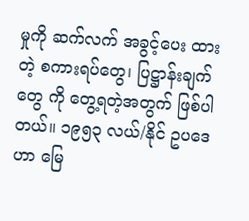မှုကို ဆက်လက် အခွင့်ပေး ထားတဲ့ စကားရပ်တွေ၊ ပြဋ္ဌာန်းချက်တွေ ကို တွေ့ရတဲ့အတွက် ဖြစ်ပါတယ်။ ၁၉၅၃ လယ်/နိုင် ဥပဒေဟာ မြေ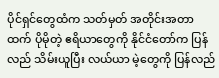ပိုင်ရှင်တွေထံက သတ်မှတ် အတိုင်းအတာထက် ပိုမိုတဲ့ ဧရိယာတွေကို နိုင်ငံတော်က ပြန်လည် သိမ်းယူပြီး လယ်ယာ မဲ့တွေကို ပြန်လည်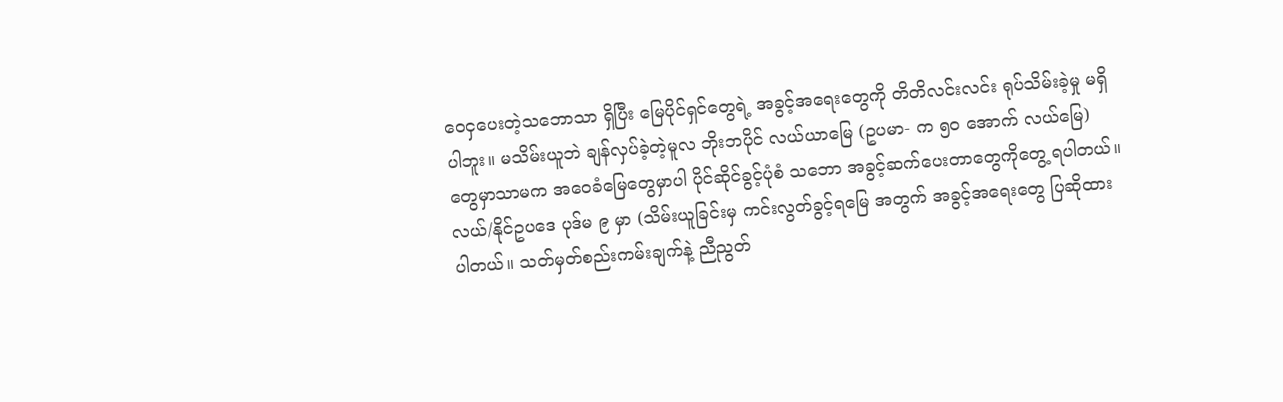ဝေငှပေးတဲ့သဘောသာ ရှိပြီး မြေပိုင်ရှင်တွေရဲ့ အခွင့်အရေးတွေကို တိတိလင်းလင်း ရုပ်သိမ်းခဲ့မှု မရှိပါဘူး။ မသိမ်းယူဘဲ ချန်လှပ်ခဲ့တဲ့မူလ ဘိုးဘပိုင် လယ်ယာမြေ (ဥပမာ- က ၅ဝ အောက် လယ်မြေ) တွေမှာသာမက အဝေခံမြေတွေမှာပါ ပိုင်ဆိုင်ခွင့်ပုံစံ သဘော အခွင့်ဆက်ပေးတာတွေကိုတွေ့ ရပါတယ်။
လယ်/နိုင်ဥပဒေ ပုဒ်မ ၉ မှာ (သိမ်းယူခြင်းမှ ကင်းလွတ်ခွင့်ရမြေ အတွက် အခွင့်အရေးတွေ ပြဆိုထား ပါတယ်။ သတ်မှတ်စည်းကမ်းချက်နဲ့ ညီညွတ်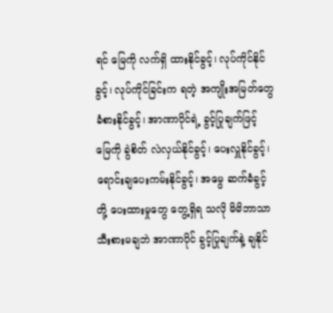ရင် မြေကို လက်ရှိ ထားနိုင်ခွင့်၊ လုပ်ကိုင်နိုင်ခွင့်၊ လုပ်ကိုင်ခြင်းက ရတဲ့ အကျိုးအမြတ်တွေ ခံစားနိုင်ခွင့်၊ အာဏာပိုင်ရဲ့ ခွင့်ပြုချက်ဖြင့် မြေကို ခွဲစိတ် လဲလှယ်နိုင်ခွင့်၊ ပေးလှူနိုင်ခွင့်၊ ရောင်းချပေးကမ်းနိုင်ခွင့်၊ အမွေ ဆက်ခံခွင့်တို့ ပေးထားမှုတွေ တွေ့ရှိရ သလို မိမိဘာသာ သီးစားမချဘဲ အာဏာပိုင် ခွင့်ပြုချက်နဲ့ ချနိုင်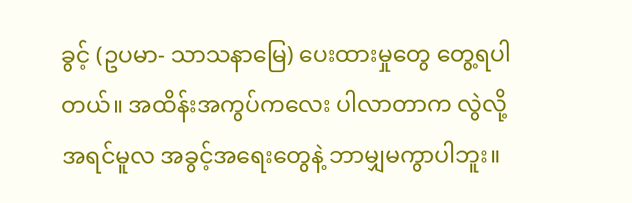ခွင့် (ဥပမာ- သာသနာမြေ) ပေးထားမှုတွေ တွေ့ရပါတယ်။ အထိန်းအကွပ်ကလေး ပါလာတာက လွဲလို့ အရင်မူလ အခွင့်အရေးတွေနဲ့ ဘာမျှမကွာပါဘူး။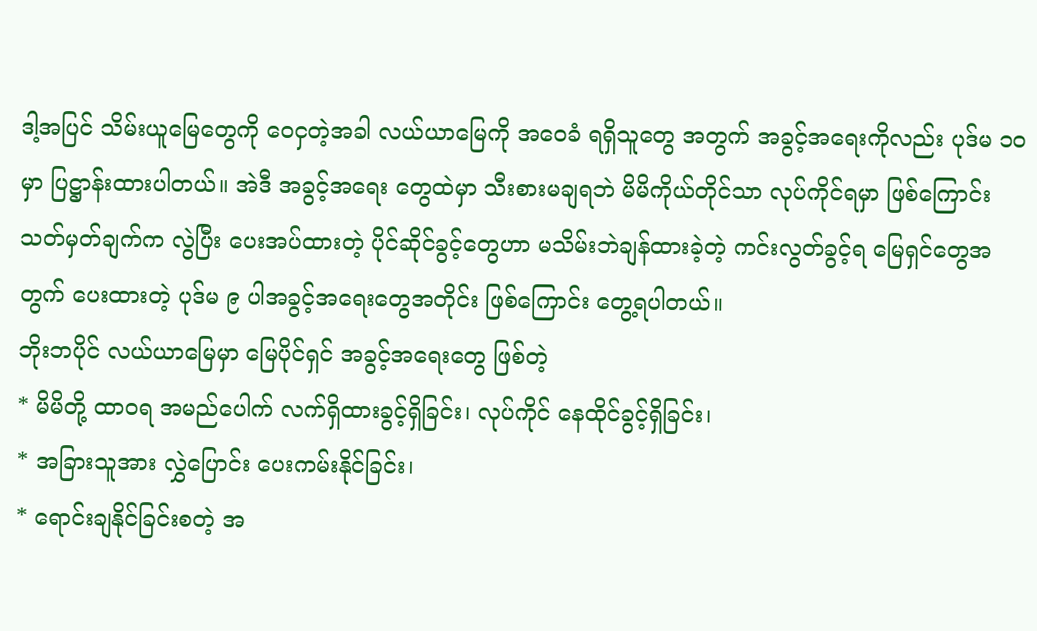ဒါ့အပြင် သိမ်းယူမြေတွေကို ဝေငှတဲ့အခါ လယ်ယာမြေကို အဝေခံ ရရှိသူတွေ အတွက် အခွင့်အရေးကိုလည်း ပုဒ်မ ၁ဝ မှာ ပြဋ္ဌာန်းထားပါတယ်။ အဲဒီ အခွင့်အရေး တွေထဲမှာ သီးစားမချရဘဲ မိမိကိုယ်တိုင်သာ လုပ်ကိုင်ရမှာ ဖြစ်ကြောင်း သတ်မှတ်ချက်က လွဲပြီး ပေးအပ်ထားတဲ့ ပိုင်ဆိုင်ခွင့်တွေဟာ မသိမ်းဘဲချန်ထားခဲ့တဲ့ ကင်းလွတ်ခွင့်ရ မြေရှင်တွေအတွက် ပေးထားတဲ့ ပုဒ်မ ၉ ပါအခွင့်အရေးတွေအတိုင်း ဖြစ်ကြောင်း တွေ့ရပါတယ်။
ဘိုးဘပိုင် လယ်ယာမြေမှာ မြေပိုင်ရှင် အခွင့်အရေးတွေ ဖြစ်တဲ့
* မိမိတို့ ထာဝရ အမည်ပေါက် လက်ရှိထားခွင့်ရှိခြင်း၊ လုပ်ကိုင် နေထိုင်ခွင့်ရှိခြင်း၊
* အခြားသူအား လွှဲပြောင်း ပေးကမ်းနိုင်ခြင်း၊
* ရောင်းချနိုင်ခြင်းစတဲ့ အ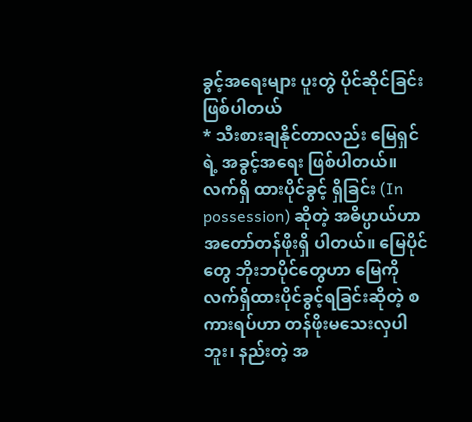ခွင့်အရေးများ ပူးတွဲ ပိုင်ဆိုင်ခြင်း ဖြစ်ပါတယ်
* သီးစားချနိုင်တာလည်း မြေရှင်ရဲ့ အခွင့်အရေး ဖြစ်ပါတယ်။ လက်ရှိ ထားပိုင်ခွင့် ရှိခြင်း (In possession) ဆိုတဲ့ အဓိပ္ပာယ်ဟာ အတော်တန်ဖိုးရှိ ပါတယ်။ မြေပိုင်တွေ ဘိုးဘပိုင်တွေဟာ မြေကို လက်ရှိထားပိုင်ခွင့်ရခြင်းဆိုတဲ့ စကားရပ်ဟာ တန်ဖိုးမသေးလှပါဘူး၊ နည်းတဲ့ အ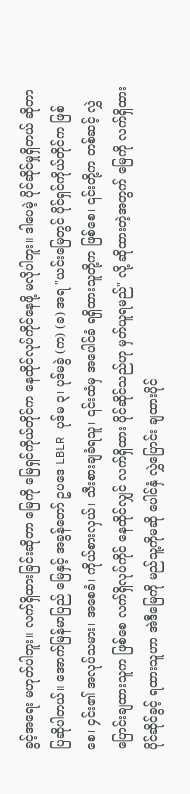ခွင့်အရေး မဟုတ်ပါဘူး။ လက်ရှိထားခြင်းဆိုတာ မြေကို မြေရှင်ကိုယ်တိုင်က နေထိုင်လုပ်ကိုင်နေဖို့ မလိုပါဘူး။ ဒါပေမဲ့ ပိုင်ဆိုင်မှုရှိတယ် ဆိုတာ ပြဆိုပါတယ်။ အောက်မြန်မာပြည် မြေနှင့် အခွန်တော် ဥပဒေ LBLR ပုဒ်မ ၃၊ ပုဒ်မခွဲ (က) (ခ) အရ "ယင်းမြေတွင် ပိုင်ရှင်ကိုယ်တိုင်က ဖြစ်စေ၊ ၄င်း၏ အလုပ်သမား၊ အစေခံ၊ ကိုယ်စားလှယ်၊ သီးစားချခံရသူ၊ ၎င်းထံမှ အပေါင်ခံ ရရှိထားသူတို့က ဖြစ်စေ၊ ၎င်းတို့က တစ်ဆင့် လွှဲပြောင်းချထားသူက ဖြစ်စေ လက်ရှိလုပ်ကိုင် နေထိုင်လျှင် လက်ရှိထား ပိုင်ဆိုင်သည်ဟု မှတ်ယူရမည်" လို့ ဆိုထားတဲ့အတွက် မြေကို လက်ရှိထား ပိုင်ဆိုင်ခွင့် ရထားသူဟာ အဲဒီမြေကို မည်သူ့ကိုမဆို ပေါင်နှံ လွှဲပြောင်း ချထားပိုင်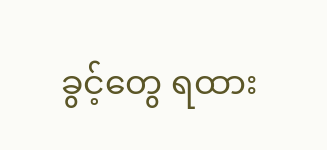ခွင့်တွေ ရထား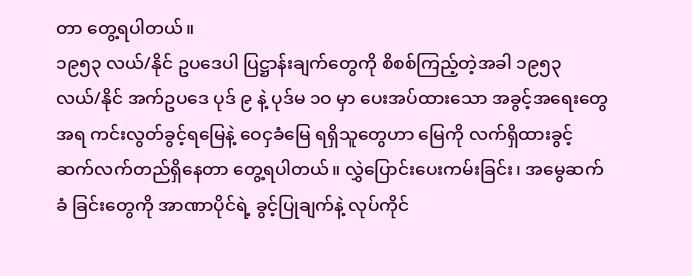တာ တွေ့ရပါတယ်။
၁၉၅၃ လယ်/နိုင် ဥပဒေပါ ပြဋ္ဌာန်းချက်တွေကို စိစစ်ကြည့်တဲ့အခါ ၁၉၅၃ လယ်/နိုင် အက်ဥပဒေ ပုဒ် ၉ နဲ့ ပုဒ်မ ၁ဝ မှာ ပေးအပ်ထားသော အခွင့်အရေးတွေအရ ကင်းလွတ်ခွင့်ရမြေနဲ့ ဝေငှခံမြေ ရရှိသူတွေဟာ မြေကို လက်ရှိထားခွင့် ဆက်လက်တည်ရှိနေတာ တွေ့ရပါတယ်။ လွှဲပြောင်းပေးကမ်းခြင်း၊ အမွေဆက်ခံ ခြင်းတွေကို အာဏာပိုင်ရဲ့ ခွင့်ပြုချက်နဲ့ လုပ်ကိုင်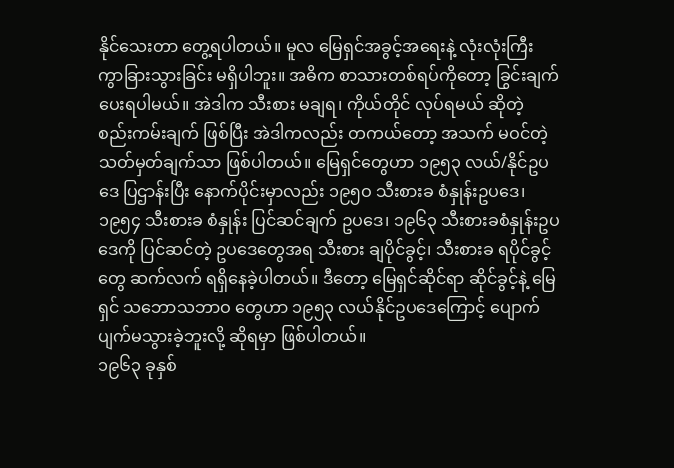နိုင်သေးတာ တွေ့ရပါတယ်။ မူလ မြေရှင်အခွင့်အရေးနဲ့ လုံးလုံးကြီး ကွာခြားသွားခြင်း မရှိပါဘူး။ အဓိက စာသားတစ်ရပ်ကိုတော့ ခြွင်းချက်ပေးရပါမယ်။ အဲဒါက သီးစား မချရ၊ ကိုယ်တိုင် လုပ်ရမယ် ဆိုတဲ့ စည်းကမ်းချက် ဖြစ်ပြီး အဲဒါကလည်း တကယ်တော့ အသက် မဝင်တဲ့ သတ်မှတ်ချက်သာ ဖြစ်ပါတယ်။ မြေရှင်တွေဟာ ၁၉၅၃ လယ်/နိုင်ဥပဒေ ပြဌာန်းပြီး နောက်ပိုင်းမှာလည်း ၁၉၅ဝ သီးစားခ စံနှုန်းဥပဒေ၊ ၁၉၅၄ သီးစားခ စံနှုန်း ပြင်ဆင်ချက် ဥပဒေ၊ ၁၉၆၃ သီးစားခစံနှုန်းဥပဒေကို ပြင်ဆင်တဲ့ ဥပဒေတွေအရ သီးစား ချပိုင်ခွင့်၊ သီးစားခ ရပိုင်ခွင့်တွေ ဆက်လက် ရရှိနေခဲ့ပါတယ်။ ဒီတော့ မြေရှင်ဆိုင်ရာ ဆိုင်ခွင့်နဲ့ မြေရှင် သဘောသဘာဝ တွေဟာ ၁၉၅၃ လယ်နိုင်ဥပဒေကြောင့် ပျောက်ပျက်မသွားခဲ့ဘူးလို့ ဆိုရမှာ ဖြစ်ပါတယ်။
၁၉၆၃ ခုနှစ်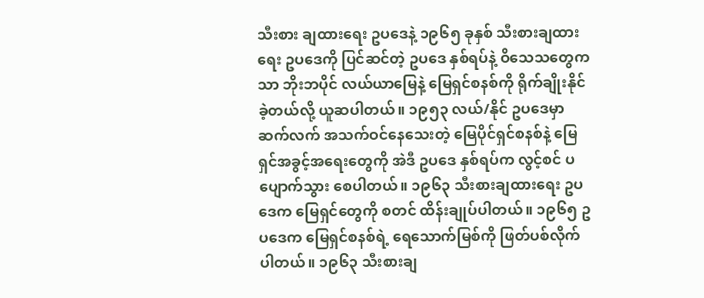သီးစား ချထားရေး ဥပဒေနဲ့ ၁၉၆၅ ခုနှစ် သီးစားချထားရေး ဥပဒေကို ပြင်ဆင်တဲ့ ဥပဒေ နှစ်ရပ်နဲ့ ဝိသေသတွေကသာ ဘိုးဘပိုင် လယ်ယာမြေနဲ့ မြေရှင်စနစ်ကို ရိုက်ချိုးနိုင်ခဲ့တယ်လို့ ယူဆပါတယ်။ ၁၉၅၃ လယ်/နိုင် ဥပဒေမှာ ဆက်လက် အသက်ဝင်နေသေးတဲ့ မြေပိုင်ရှင်စနစ်နဲ့ မြေရှင်အခွင့်အရေးတွေကို အဲဒီ ဥပဒေ နှစ်ရပ်က လွင့်စင် ပပျောက်သွား စေပါတယ်။ ၁၉၆၃ သီးစားချထားရေး ဥပဒေက မြေရှင်တွေကို စတင် ထိန်းချုပ်ပါတယ်။ ၁၉၆၅ ဥပဒေက မြေရှင်စနစ်ရဲ့ ရေသောက်မြစ်ကို ဖြတ်ပစ်လိုက်ပါတယ်။ ၁၉၆၃ သီးစားချ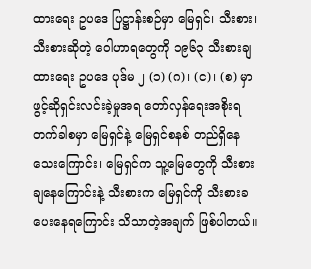ထားရေး ဥပဒေ ပြဋ္ဌာန်းစဉ်မှာ မြေရှင်၊ သီးစား၊ သီးစားဆိုတဲ့ ဝေါဟာရတွေကို ၁၉၆၃ သီးစားချ ထားရေး ဥပဒေ ပုဒ်မ ၂ (၁) (ဂ)၊ (င)၊ (စ) မှာ ဖွင့်ဆိုရှင်းလင်းခဲ့မှုအရ တော်လှန်ရေးအစိုးရ တက်ခါစမှာ မြေရှင်နဲ့ မြေရှင်စနစ် တည်ရှိနေသေးကြောင်း၊ မြေရှင်က သူ့မြေတွေကို သီးစားချနေကြောင်းနဲ့ သီးစားက မြေရှင်ကို သီးစားခ ပေးနေရကြောင်း သိသာတဲ့အချက် ဖြစ်ပါတယ်။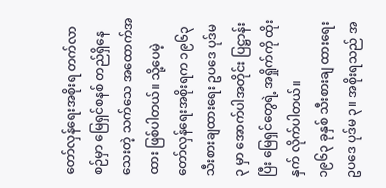တော်လှန်ရေးအစိုးရ တက်လာစဉ်မှာ မြေရှင်စနစ် တည်ရှိနေသေးတဲ့ သက်သေ အထောက်အထား ဖြစ်ပါတယ်။ သို့ပေမဲ့ တော်လှန်ရေးအစိုးရက ၁၉၆၃ သီးစားချထားရေး ဥပဒေ ပုဒ်မ ၃ မှာ အောက်ပါအတိုင်း ပြဋ္ဌာန်းပြီး မြေရှင်တွေရဲ့ အရှိုက်ကို ထိုးနှက် လိုက်ပါတယ်။
၁၉၆၃ ခုနှစ် သီးစားချ ထားရေး ဥပဒေ ပုဒ်မ ၃။ အစိုးရသည် အ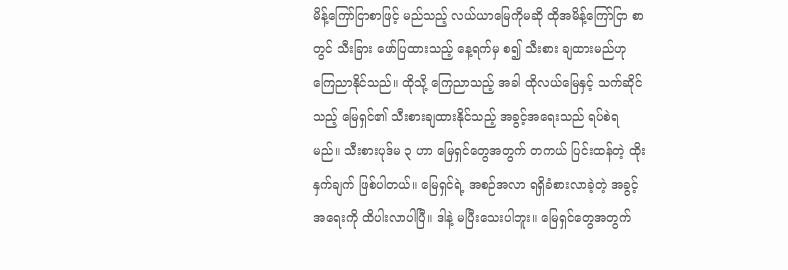မိန့်ကြော်ငြာစာဖြင့် မည်သည့် လယ်ယာမြေကိုမဆို ထိုအမိန့်ကြော်ငြာ စာတွင် သီးခြား ဖော်ပြထားသည့် နေ့ရက်မှ စ၍ သီးစား ချထားမည်ဟု ကြေညာနိုင်သည်။ ထိုသို့ ကြေညာသည့် အခါ ထိုလယ်မြေနှင့် သက်ဆိုင်သည့် မြေရှင်၏ သီးစားချထားနိုင်သည့် အခွင့်အရေးသည် ရပ်စဲရမည်။ သီးစားပုဒ်မ ၃ ဟာ မြေရှင်တွေအတွက် တကယ် ပြင်းထန်တဲ့ ထိုးနှက်ချက် ဖြစ်ပါတယ်။ မြေရှင်ရဲ့ အစဉ်အလာ ရရှိခံစားလာခဲ့တဲ့ အခွင့်အရေးကို ထိပါးလာပါပြီ။ ဒါနဲ့ မပြီးသေးပါဘူး။ မြေရှင်တွေအတွက်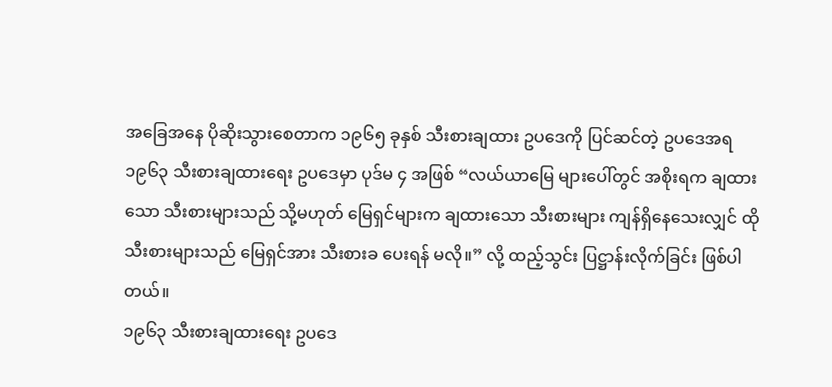အခြေအနေ ပိုဆိုးသွားစေတာက ၁၉၆၅ ခုနှစ် သီးစားချထား ဥပဒေကို ပြင်ဆင်တဲ့ ဥပဒေအရ ၁၉၆၃ သီးစားချထားရေး ဥပဒေမှာ ပုဒ်မ ၄ အဖြစ် “လယ်ယာမြေ များပေါ်တွင် အစိုးရက ချထားသော သီးစားများသည် သို့မဟုတ် မြေရှင်များက ချထားသော သီးစားများ ကျန်ရှိနေသေးလျှင် ထိုသီးစားများသည် မြေရှင်အား သီးစားခ ပေးရန် မလို။” လို့ ထည့်သွင်း ပြဋ္ဌာန်းလိုက်ခြင်း ဖြစ်ပါ တယ်။
၁၉၆၃ သီးစားချထားရေး ဥပဒေ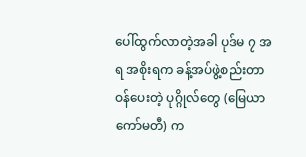ပေါ်ထွက်လာတဲ့အခါ ပုဒ်မ ၇ အရ အစိုးရက ခန့်အပ်ဖွဲ့စည်းတာဝန်ပေးတဲ့ ပုဂ္ဂိုလ်တွေ (မြေယာကော်မတီ) က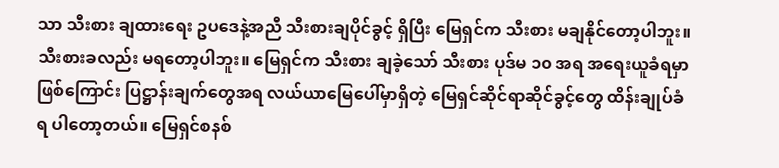သာ သီးစား ချထားရေး ဥပဒေနဲ့အညီ သီးစားချပိုင်ခွင့် ရှိပြီး မြေရှင်က သီးစား မချနိုင်တော့ပါဘူး။ သီးစားခလည်း မရတော့ပါဘူး။ မြေရှင်က သီးစား ချခဲ့သော် သီးစား ပုဒ်မ ၁၀ အရ အရေးယူခံရမှာ ဖြစ်ကြောင်း ပြဋ္ဌာန်းချက်တွေအရ လယ်ယာမြေပေါ်မှာရှိတဲ့ မြေရှင်ဆိုင်ရာဆိုင်ခွင့်တွေ ထိန်းချုပ်ခံရ ပါတော့တယ်။ မြေရှင်စနစ်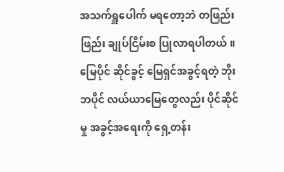အသက်ရှူပေါက် မရတော့ဘဲ တဖြည်းဖြည်း ချုပ်ငြိမ်းစ ပြုလာရပါတယ်။ မြေပိုင် ဆိုင်ခွင့် မြေရှင်အခွင့်ရတဲ့ ဘိုးဘပိုင် လယ်ယာမြေတွေလည်း ပိုင်ဆိုင်မှု အခွင့်အရေးကို ရှေ့တန်း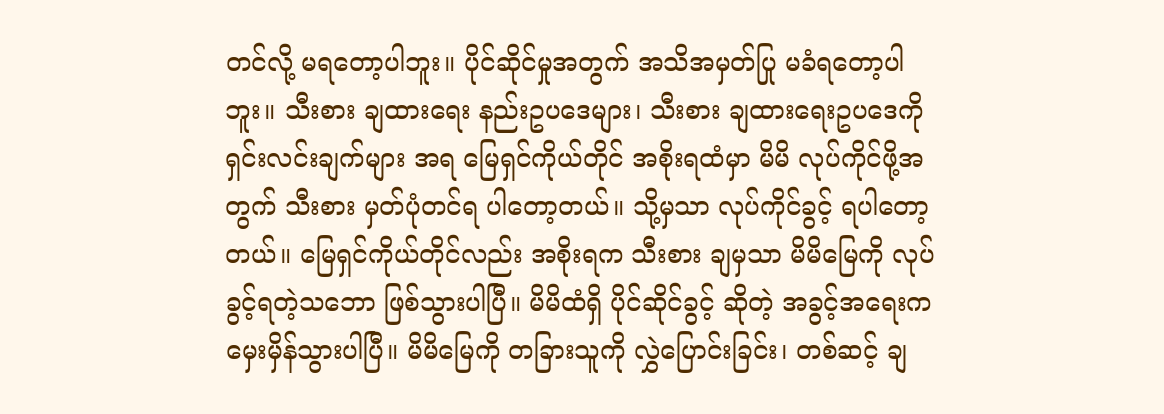တင်လို့ မရတော့ပါဘူး။ ပိုင်ဆိုင်မှုအတွက် အသိအမှတ်ပြု မခံရတော့ပါဘူး။ သီးစား ချထားရေး နည်းဥပဒေများ၊ သီးစား ချထားရေးဥပဒေကို ရှင်းလင်းချက်များ အရ မြေရှင်ကိုယ်တိုင် အစိုးရထံမှာ မိမိ လုပ်ကိုင်ဖို့အတွက် သီးစား မှတ်ပုံတင်ရ ပါတော့တယ်။ သို့မှသာ လုပ်ကိုင်ခွင့် ရပါတော့တယ်။ မြေရှင်ကိုယ်တိုင်လည်း အစိုးရက သီးစား ချမှသာ မိမိမြေကို လုပ်ခွင့်ရတဲ့သဘော ဖြစ်သွားပါပြီ။ မိမိထံရှိ ပိုင်ဆိုင်ခွင့် ဆိုတဲ့ အခွင့်အရေးက မှေးမှိန်သွားပါပြီ။ မိမိမြေကို တခြားသူကို လွှဲပြောင်းခြင်း၊ တစ်ဆင့် ချ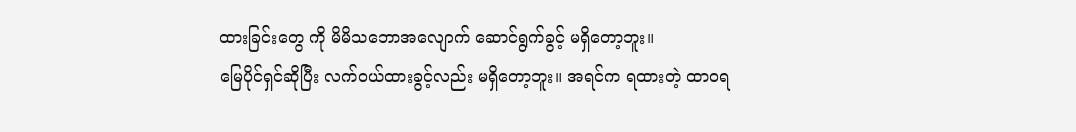ထားခြင်းတွေ ကို မိမိသဘောအလျောက် ဆောင်ရွက်ခွင့် မရှိတော့ဘူး။
မြေပိုင်ရှင်ဆိုပြီး လက်ဝယ်ထားခွင့်လည်း မရှိတော့ဘူး။ အရင်က ရထားတဲ့ ထာဝရ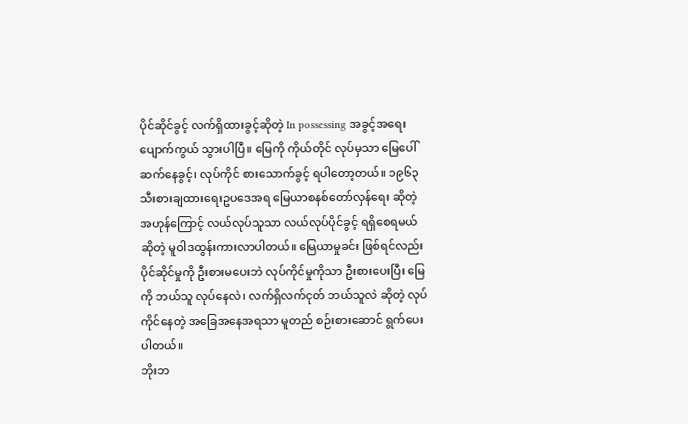ပိုင်ဆိုင်ခွင့် လက်ရှိထားခွင့်ဆိုတဲ့ In possessing အခွင့်အရေး ပျောက်ကွယ် သွားပါပြီ။ မြေကို ကိုယ်တိုင် လုပ်မှသာ မြေပေါ် ဆက်နေခွင့်၊ လုပ်ကိုင် စားသောက်ခွင့် ရပါတော့တယ်။ ၁၉၆၃ သီးစားချထားရေးဥပဒေအရ မြေယာစနစ်တော်လှန်ရေး ဆိုတဲ့ အဟုန်ကြောင့် လယ်လုပ်သူသာ လယ်လုပ်ပိုင်ခွင့် ရရှိစေရမယ် ဆိုတဲ့ မူဝါဒထွန်းကားလာပါတယ်။ မြေယာမှုခင်း ဖြစ်ရင်လည်း ပိုင်ဆိုင်မှုကို ဦးစားမပေးဘဲ လုပ်ကိုင်မှုကိုသာ ဦးစားပေးပြီး မြေကို ဘယ်သူ လုပ်နေလဲ၊ လက်ရှိလက်ငုတ် ဘယ်သူလဲ ဆိုတဲ့ လုပ်ကိုင်နေတဲ့ အခြေအနေအရသာ မူတည် စဉ်းစားဆောင် ရွက်ပေးပါတယ်။
ဘိုးဘ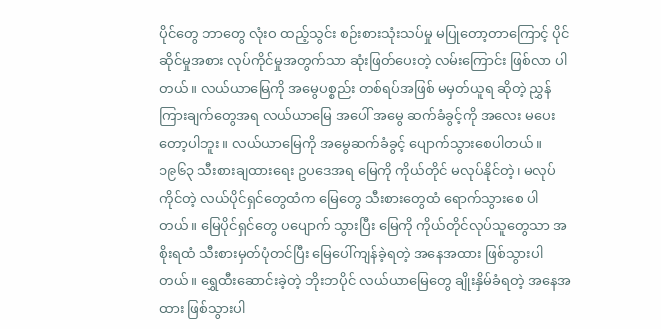ပိုင်တွေ ဘာတွေ လုံးဝ ထည့်သွင်း စဉ်းစားသုံးသပ်မှု မပြုတော့တာကြောင့် ပိုင်ဆိုင်မှုအစား လုပ်ကိုင်မှုအတွက်သာ ဆုံးဖြတ်ပေးတဲ့ လမ်းကြောင်း ဖြစ်လာ ပါတယ်။ လယ်ယာမြေကို အမွေပစ္စည်း တစ်ရပ်အဖြစ် မမှတ်ယူရ ဆိုတဲ့ ညွှန်ကြားချက်တွေအရ လယ်ယာမြေ အပေါ် အမွေ ဆက်ခံခွင့်ကို အလေး မပေးတော့ပါဘူး။ လယ်ယာမြေကို အမွေဆက်ခံခွင့် ပျောက်သွားစေပါတယ်။ ၁၉၆၃ သီးစားချထားရေး ဥပဒေအရ မြေကို ကိုယ်တိုင် မလုပ်နိုင်တဲ့၊ မလုပ်ကိုင်တဲ့ လယ်ပိုင်ရှင်တွေထံက မြေတွေ သီးစားတွေထံ ရောက်သွားစေ ပါတယ်။ မြေပိုင်ရှင်တွေ ပပျောက် သွားပြီး မြေကို ကိုယ်တိုင်လုပ်သူတွေသာ အစိုးရထံ သီးစားမှတ်ပုံတင်ပြီး မြေပေါ်ကျန်ခဲ့ရတဲ့ အနေအထား ဖြစ်သွားပါတယ်။ ရွှေထီးဆောင်းခဲ့တဲ့ ဘိုးဘပိုင် လယ်ယာမြေတွေ ချိုးနှိမ်ခံရတဲ့ အနေအထား ဖြစ်သွားပါ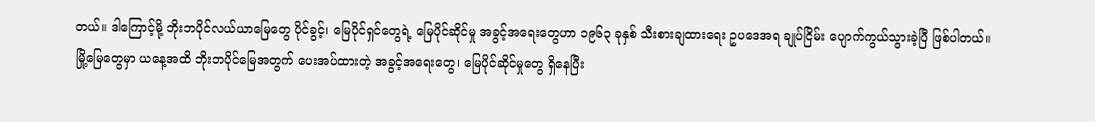တယ်။ ဒါကြောင့်မို့ ဘိုးဘပိုင်လယ်ယာမြေတွေ ပိုင်ခွင့်၊ မြေပိုင်ရှင်တွေရဲ့ မြေပိုင်ဆိုင်မှု အခွင့်အရေးတွေဟာ ၁၉၆၃ ခုနှစ် သီးစားချထားရေး ဥပဒေအရ ချုပ်ငြိမ်း ပျောက်ကွယ်သွားခဲ့ပြီ ဖြစ်ပါတယ်။
မြို့မြေတွေမှာ ယနေ့အထိ ဘိုးဘပိုင်မြေအတွက် ပေးအပ်ထားတဲ့ အခွင့်အရေးတွေ၊ မြေပိုင်ဆိုင်မှုတွေ ရှိနေပြီး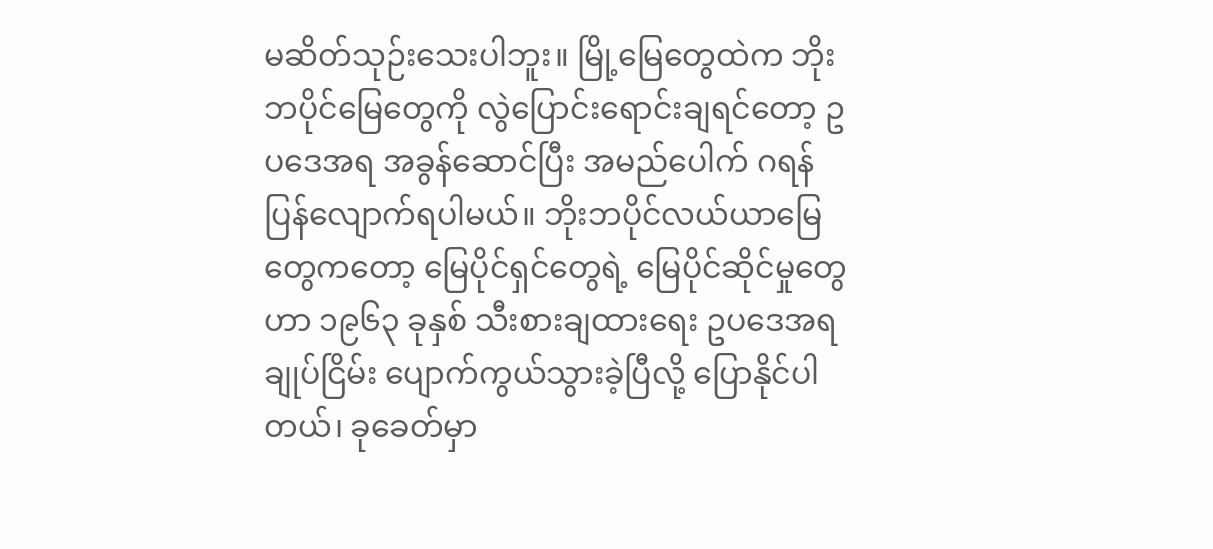မဆိတ်သုဉ်းသေးပါဘူး။ မြို့မြေတွေထဲက ဘိုးဘပိုင်မြေတွေကို လွဲပြောင်းရောင်းချရင်တော့ ဥပဒေအရ အခွန်ဆောင်ပြီး အမည်ပေါက် ဂရန်ပြန်လျောက်ရပါမယ်။ ဘိုးဘပိုင်လယ်ယာမြေတွေကတော့ မြေပိုင်ရှင်တွေရဲ့ မြေပိုင်ဆိုင်မှုတွေဟာ ၁၉၆၃ ခုနှစ် သီးစားချထားရေး ဥပဒေအရ ချုပ်ငြိမ်း ပျောက်ကွယ်သွားခဲ့ပြီလို့ ပြောနိုင်ပါတယ်၊ ခုခေတ်မှာ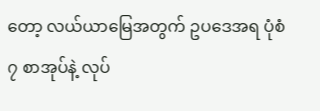တော့ လယ်ယာမြေအတွက် ဥပဒေအရ ပုံစံ ၇ စာအုပ်နဲ့ လုပ်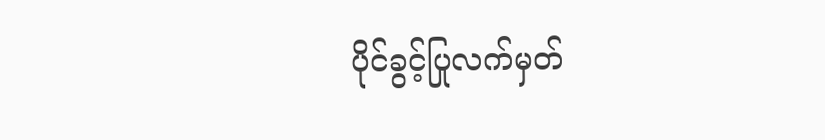ပိုင်ခွင့်ပြုလက်မှတ်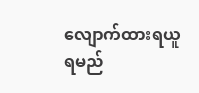လျောက်ထားရယူရမည်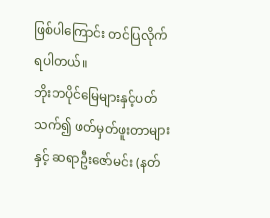ဖြစ်ပါကြောင်း တင်ပြလိုက်ရပါတယ်။
ဘိုးဘပိုင်မြေများနှင့်ပတ်သက်၍ ဖတ်မှတ်ဖူးတာများနှင့် ဆရာဦးဇော်မင်း (နတ်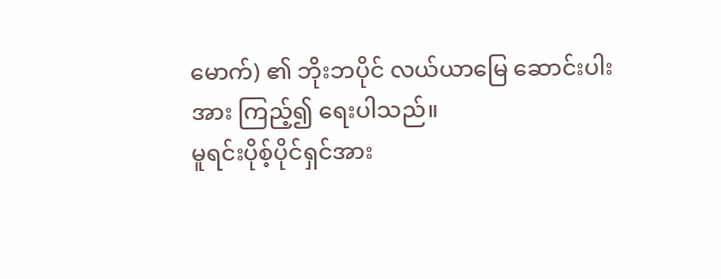မောက်) ၏ ဘိုးဘပိုင် လယ်ယာမြေ ဆောင်းပါးအား ကြည့်၍ ရေးပါသည်။
မူရင်းပိုစ့်ပိုင်ရှင်အား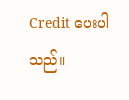Credit ပေးပါသည်။